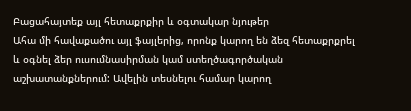Բացահայտեք այլ հետաքրքիր և օգտակար նյութեր
Ահա մի հավաքածու այլ ֆայլերից, որոնք կարող են ձեզ հետաքրքրել և օգնել ձեր ուսումնասիրման կամ ստեղծագործական աշխատանքներում: Ավելին տեսնելու համար կարող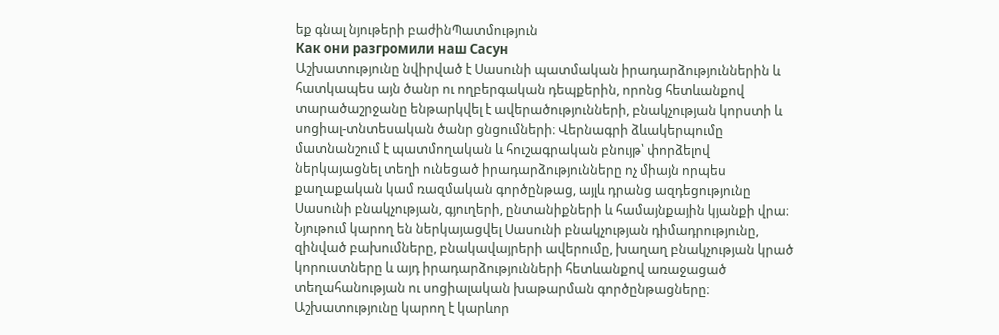եք գնալ նյութերի բաժինՊատմություն
Как они разгромили наш Сасун
Աշխատությունը նվիրված է Սասունի պատմական իրադարձություններին և հատկապես այն ծանր ու ողբերգական դեպքերին, որոնց հետևանքով տարածաշրջանը ենթարկվել է ավերածությունների, բնակչության կորստի և սոցիալ-տնտեսական ծանր ցնցումների։ Վերնագրի ձևակերպումը մատնանշում է պատմողական և հուշագրական բնույթ՝ փորձելով ներկայացնել տեղի ունեցած իրադարձությունները ոչ միայն որպես քաղաքական կամ ռազմական գործընթաց, այլև դրանց ազդեցությունը Սասունի բնակչության, գյուղերի, ընտանիքների և համայնքային կյանքի վրա։ Նյութում կարող են ներկայացվել Սասունի բնակչության դիմադրությունը, զինված բախումները, բնակավայրերի ավերումը, խաղաղ բնակչության կրած կորուստները և այդ իրադարձությունների հետևանքով առաջացած տեղահանության ու սոցիալական խաթարման գործընթացները։ Աշխատությունը կարող է կարևոր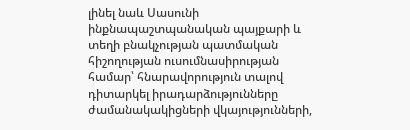լինել նաև Սասունի ինքնապաշտպանական պայքարի և տեղի բնակչության պատմական հիշողության ուսումնասիրության համար՝ հնարավորություն տալով դիտարկել իրադարձությունները ժամանակակիցների վկայությունների,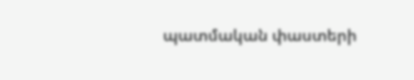պատմական փաստերի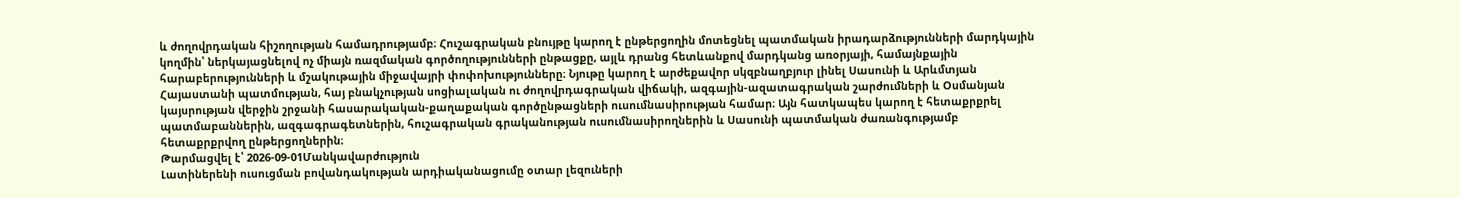և ժողովրդական հիշողության համադրությամբ։ Հուշագրական բնույթը կարող է ընթերցողին մոտեցնել պատմական իրադարձությունների մարդկային կողմին՝ ներկայացնելով ոչ միայն ռազմական գործողությունների ընթացքը, այլև դրանց հետևանքով մարդկանց առօրյայի, համայնքային հարաբերությունների և մշակութային միջավայրի փոփոխությունները։ Նյութը կարող է արժեքավոր սկզբնաղբյուր լինել Սասունի և Արևմտյան Հայաստանի պատմության, հայ բնակչության սոցիալական ու ժողովրդագրական վիճակի, ազգային-ազատագրական շարժումների և Օսմանյան կայսրության վերջին շրջանի հասարակական-քաղաքական գործընթացների ուսումնասիրության համար։ Այն հատկապես կարող է հետաքրքրել պատմաբաններին, ազգագրագետներին, հուշագրական գրականության ուսումնասիրողներին և Սասունի պատմական ժառանգությամբ հետաքրքրվող ընթերցողներին։
Թարմացվել է՝ 2026-09-01Մանկավարժություն
Լատիներենի ուսուցման բովանդակության արդիականացումը օտար լեզուների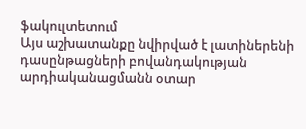ֆակուլտետում
Այս աշխատանքը նվիրված է լատիներենի դասընթացների բովանդակության արդիականացմանն օտար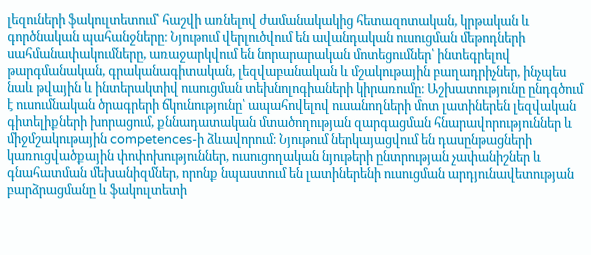լեզուների ֆակուլտետում՝ հաշվի առնելով ժամանակակից հետազոտական, կրթական և գործնական պահանջները։ Նյութում վերլուծվում են ավանդական ուսուցման մեթոդների սահմանափակումները, առաջարկվում են նորարարական մոտեցումներ՝ ինտեգրելով թարգմանական, գրականագիտական, լեզվաբանական և մշակութային բաղադրիչներ, ինչպես նաև թվային և ինտերակտիվ ուսուցման տեխնոլոգիաների կիրառումը։ Աշխատությունը ընդգծում է ուսումնական ծրագրերի ճկունությունը՝ ապահովելով ուսանողների մոտ լատիներեն լեզվական գիտելիքների խորացում, քննադատական մտածողության զարգացման հնարավորություններ և միջմշակութային competences-ի ձևավորում։ Նյութում ներկայացվում են դասընթացների կառուցվածքային փոփոխություններ, ուսուցողական նյութերի ընտրության չափանիշներ և գնահատման մեխանիզմներ, որոնք նպաստում են լատիներենի ուսուցման արդյունավետության բարձրացմանը և ֆակուլտետի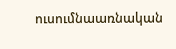ուսումնաառնական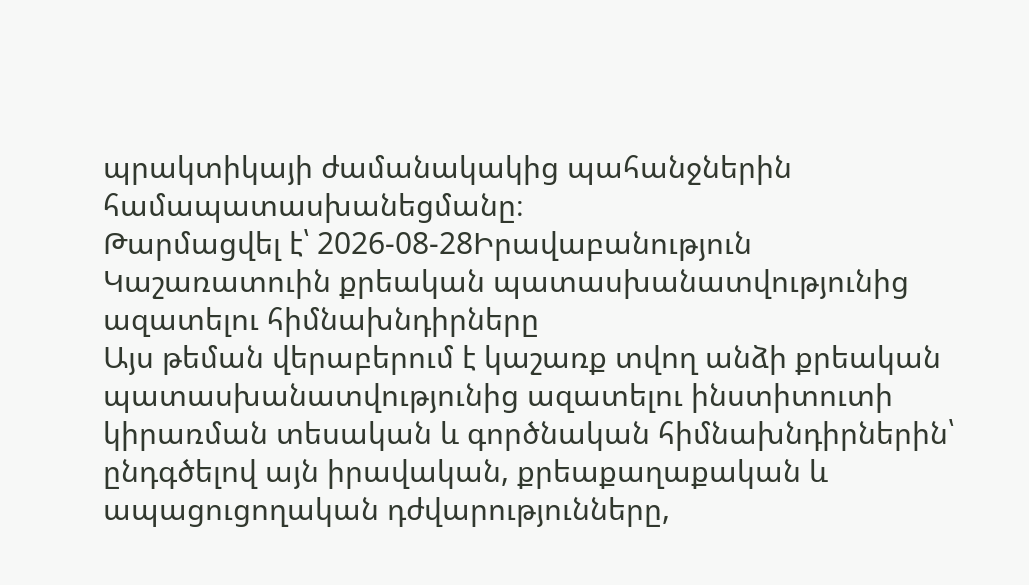պրակտիկայի ժամանակակից պահանջներին համապատասխանեցմանը։
Թարմացվել է՝ 2026-08-28Իրավաբանություն
Կաշառատուին քրեական պատասխանատվությունից ազատելու հիմնախնդիրները
Այս թեման վերաբերում է կաշառք տվող անձի քրեական պատասխանատվությունից ազատելու ինստիտուտի կիրառման տեսական և գործնական հիմնախնդիրներին՝ ընդգծելով այն իրավական, քրեաքաղաքական և ապացուցողական դժվարությունները,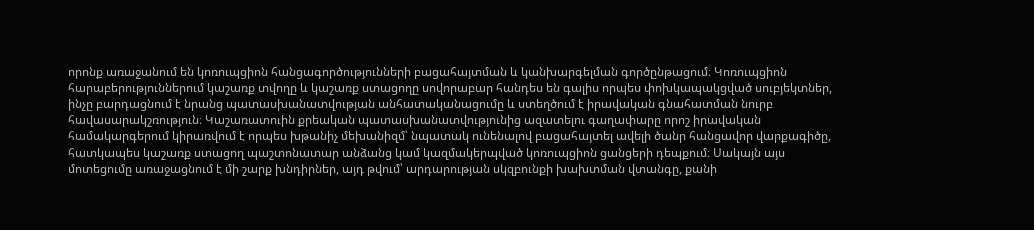որոնք առաջանում են կոռուպցիոն հանցագործությունների բացահայտման և կանխարգելման գործընթացում։ Կոռուպցիոն հարաբերություններում կաշառք տվողը և կաշառք ստացողը սովորաբար հանդես են գալիս որպես փոխկապակցված սուբյեկտներ, ինչը բարդացնում է նրանց պատասխանատվության անհատականացումը և ստեղծում է իրավական գնահատման նուրբ հավասարակշռություն։ Կաշառատուին քրեական պատասխանատվությունից ազատելու գաղափարը որոշ իրավական համակարգերում կիրառվում է որպես խթանիչ մեխանիզմ՝ նպատակ ունենալով բացահայտել ավելի ծանր հանցավոր վարքագիծը, հատկապես կաշառք ստացող պաշտոնատար անձանց կամ կազմակերպված կոռուպցիոն ցանցերի դեպքում։ Սակայն այս մոտեցումը առաջացնում է մի շարք խնդիրներ, այդ թվում՝ արդարության սկզբունքի խախտման վտանգը, քանի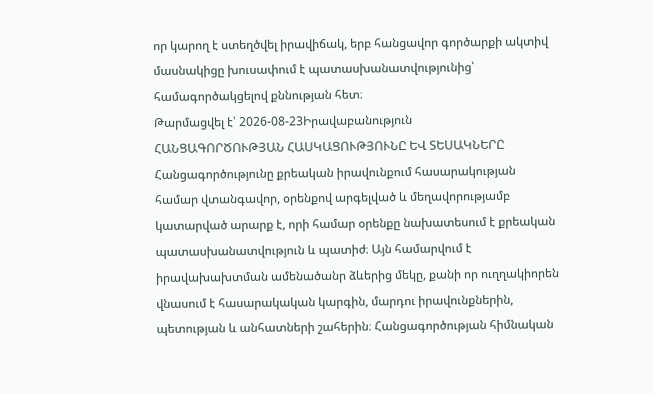որ կարող է ստեղծվել իրավիճակ, երբ հանցավոր գործարքի ակտիվ մասնակիցը խուսափում է պատասխանատվությունից՝ համագործակցելով քննության հետ։
Թարմացվել է՝ 2026-08-23Իրավաբանություն
ՀԱՆՑԱԳՈՐԾՈՒԹՅԱՆ ՀԱՍԿԱՑՈՒԹՅՈՒՆԸ ԵՎ ՏԵՍԱԿՆԵՐԸ
Հանցագործությունը քրեական իրավունքում հասարակության համար վտանգավոր, օրենքով արգելված և մեղավորությամբ կատարված արարք է, որի համար օրենքը նախատեսում է քրեական պատասխանատվություն և պատիժ։ Այն համարվում է իրավախախտման ամենածանր ձևերից մեկը, քանի որ ուղղակիորեն վնասում է հասարակական կարգին, մարդու իրավունքներին, պետության և անհատների շահերին։ Հանցագործության հիմնական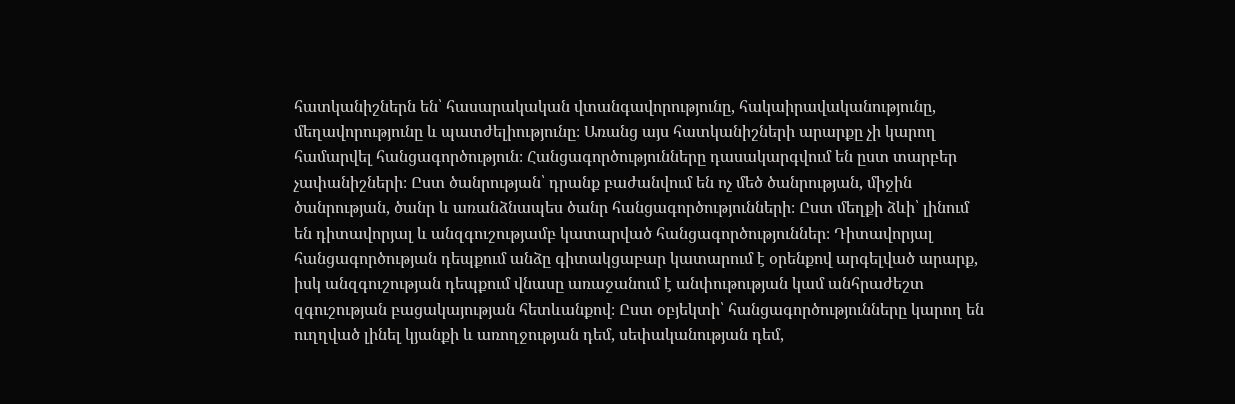հատկանիշներն են՝ հասարակական վտանգավորությունը, հակաիրավականությունը, մեղավորությունը և պատժելիությունը։ Առանց այս հատկանիշների արարքը չի կարող համարվել հանցագործություն։ Հանցագործությունները դասակարգվում են ըստ տարբեր չափանիշների։ Ըստ ծանրության՝ դրանք բաժանվում են ոչ մեծ ծանրության, միջին ծանրության, ծանր և առանձնապես ծանր հանցագործությունների։ Ըստ մեղքի ձևի՝ լինում են դիտավորյալ և անզգուշությամբ կատարված հանցագործություններ։ Դիտավորյալ հանցագործության դեպքում անձը գիտակցաբար կատարում է օրենքով արգելված արարք, իսկ անզգուշության դեպքում վնասը առաջանում է անփութության կամ անհրաժեշտ զգուշության բացակայության հետևանքով։ Ըստ օբյեկտի՝ հանցագործությունները կարող են ուղղված լինել կյանքի և առողջության դեմ, սեփականության դեմ,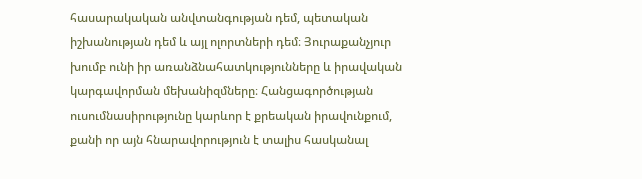հասարակական անվտանգության դեմ, պետական իշխանության դեմ և այլ ոլորտների դեմ։ Յուրաքանչյուր խումբ ունի իր առանձնահատկությունները և իրավական կարգավորման մեխանիզմները։ Հանցագործության ուսումնասիրությունը կարևոր է քրեական իրավունքում, քանի որ այն հնարավորություն է տալիս հասկանալ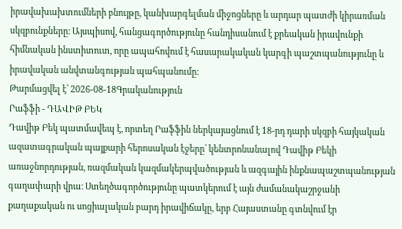իրավախախտումների բնույթը, կանխարգելման միջոցները և արդար պատժի կիրառման սկզբունքները։ Այսպիսով, հանցագործությունը հանդիսանում է քրեական իրավունքի հիմնական ինստիտուտ, որը ապահովում է հասարակական կարգի պաշտպանությունը և իրավական անվտանգության պահպանումը։
Թարմացվել է՝ 2026-08-18Գրականություն
Րաֆֆի - ԴԱՎԻԹ ԲԵԿ
Դավիթ Բեկ պատմավեպ է, որտեղ Րաֆֆին ներկայացնում է 18-րդ դարի սկզբի հայկական ազատագրական պայքարի հերոսական էջերը՝ կենտրոնանալով Դավիթ Բեկի առաջնորդության, ռազմական կազմակերպվածության և ազգային ինքնապաշտպանության գաղափարի վրա։ Ստեղծագործությունը պատկերում է այն ժամանակաշրջանի քաղաքական ու սոցիալական բարդ իրավիճակը, երբ Հայաստանը գտնվում էր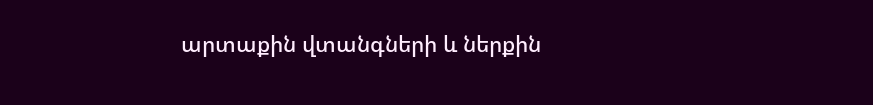արտաքին վտանգների և ներքին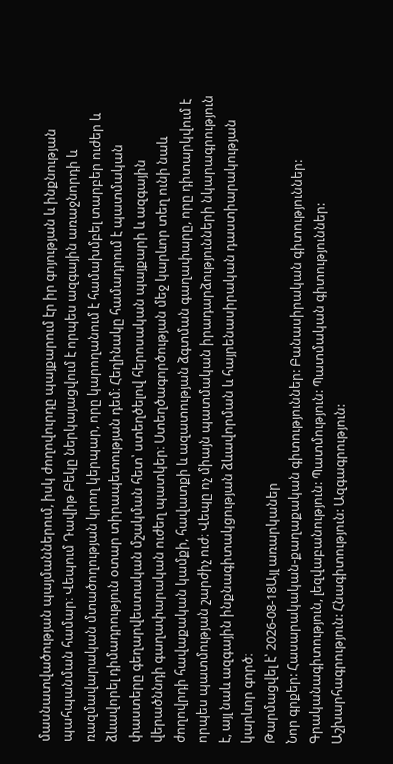մասնատվածության պայմաններում, իսկ ժողովուրդը պայքարում էր իր գոյության և ինքնության պահպանման համար։ Վեպում Դավիթ Բեկը ներկայացվում է որպես ազգային առաջնորդի և ռազմավարական մտածողության կրող կերպար, որը կարողանում է համախմբել տարբեր ուժեր և ձևավորել դիմադրություն օտար տիրապետության դեմ։ Հեղինակը համադրում է պատմական փաստերը գեղարվեստական մշակման հետ՝ ստեղծելով հերոսական պայքարի և ազգային վերածննդի գաղափարական ուժեղ պատկեր։ Ստեղծագործության մեջ կարևոր տեղ ունի նաև ժողովրդի հավաքական կամքի, հավատքի և ազատության ձգտման գաղափարը, որը դիտարկվում է որպես պատմության շարժիչ ուժ։ Վեպը ոչ միայն պատմական իրադարձությունների նկարագրություն է, այլ նաև ազգային ինքնագիտակցության ձևավորման և հայրենասիրական դաստիարակության կարևոր գործ։
Թարմացվել է՝ 2026-08-18Այլ առարկաներ
Նոր գրքեր: Հասարակական-քաղաքական գիտություններ: Բանասիրական գիտություններ: Գրականագիտություն, լեզվաբանություն: Պատմություն: Պատմական գիտություններ: Աշխարհագրություն: Հնագիտություն: Ազգագրություն: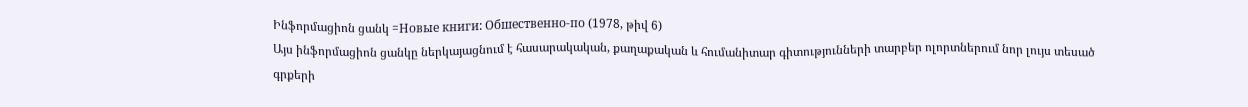Ինֆորմացիոն ցանկ =Новые книги: Обшественно-по (1978, թիվ 6)
Այս ինֆորմացիոն ցանկը ներկայացնում է հասարակական, քաղաքական և հումանիտար գիտությունների տարբեր ոլորտներում նոր լույս տեսած գրքերի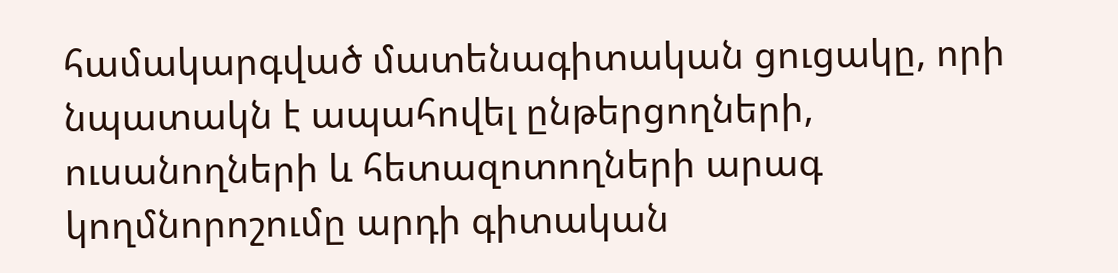համակարգված մատենագիտական ցուցակը, որի նպատակն է ապահովել ընթերցողների, ուսանողների և հետազոտողների արագ կողմնորոշումը արդի գիտական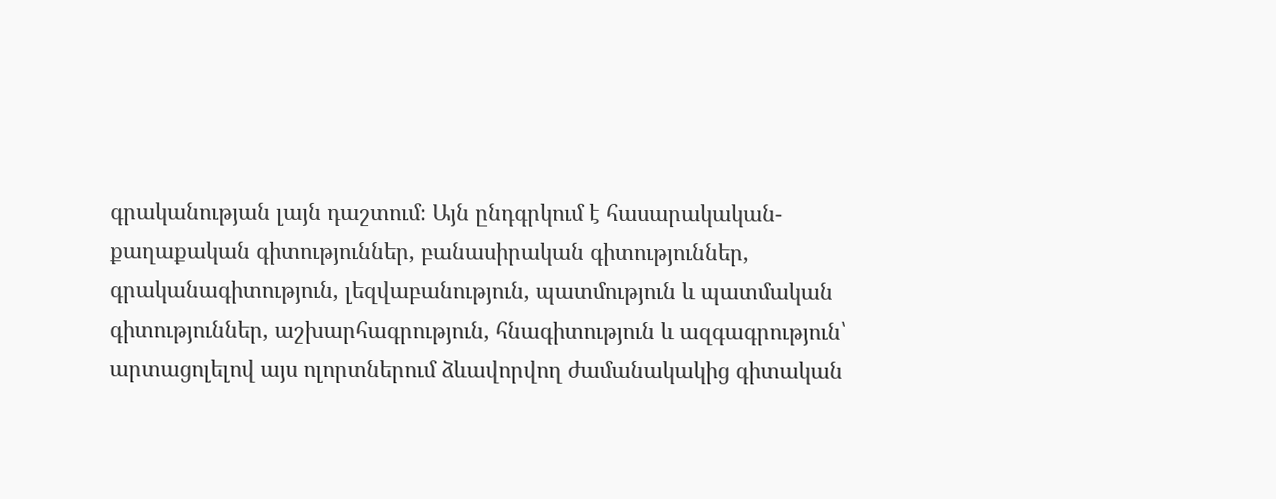գրականության լայն դաշտում։ Այն ընդգրկում է հասարակական-քաղաքական գիտություններ, բանասիրական գիտություններ, գրականագիտություն, լեզվաբանություն, պատմություն և պատմական գիտություններ, աշխարհագրություն, հնագիտություն և ազգագրություն՝ արտացոլելով այս ոլորտներում ձևավորվող ժամանակակից գիտական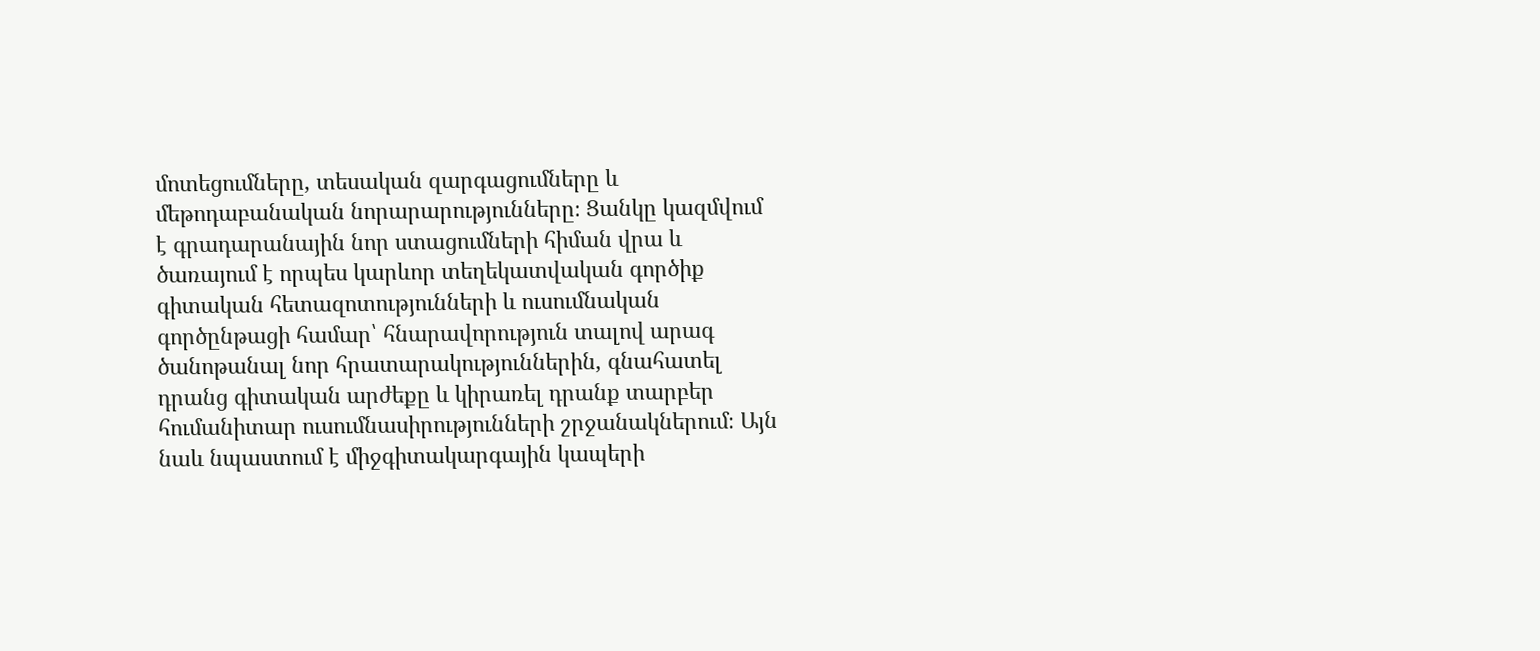մոտեցումները, տեսական զարգացումները և մեթոդաբանական նորարարությունները։ Ցանկը կազմվում է գրադարանային նոր ստացումների հիման վրա և ծառայում է որպես կարևոր տեղեկատվական գործիք գիտական հետազոտությունների և ուսումնական գործընթացի համար՝ հնարավորություն տալով արագ ծանոթանալ նոր հրատարակություններին, գնահատել դրանց գիտական արժեքը և կիրառել դրանք տարբեր հումանիտար ուսումնասիրությունների շրջանակներում։ Այն նաև նպաստում է միջգիտակարգային կապերի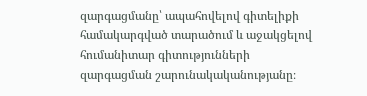զարգացմանը՝ ապահովելով գիտելիքի համակարգված տարածում և աջակցելով հումանիտար գիտությունների զարգացման շարունակականությանը։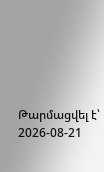Թարմացվել է՝ 2026-08-21